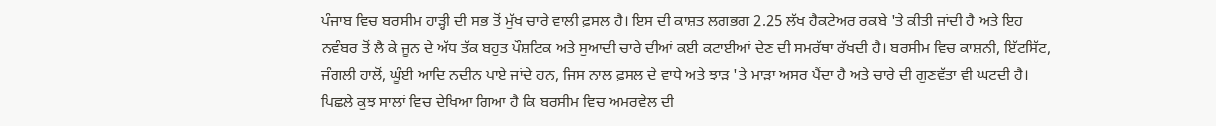ਪੰਜਾਬ ਵਿਚ ਬਰਸੀਮ ਹਾੜ੍ਹੀ ਦੀ ਸਭ ਤੋਂ ਮੁੱਖ ਚਾਰੇ ਵਾਲੀ ਫ਼ਸਲ ਹੈ। ਇਸ ਦੀ ਕਾਸ਼ਤ ਲਗਭਗ 2.25 ਲੱਖ ਹੈਕਟੇਅਰ ਰਕਬੇ 'ਤੇ ਕੀਤੀ ਜਾਂਦੀ ਹੈ ਅਤੇ ਇਹ ਨਵੰਬਰ ਤੋਂ ਲੈ ਕੇ ਜੂਨ ਦੇ ਅੱਧ ਤੱਕ ਬਹੁਤ ਪੌਸ਼ਟਿਕ ਅਤੇ ਸੁਆਦੀ ਚਾਰੇ ਦੀਆਂ ਕਈ ਕਟਾਈਆਂ ਦੇਣ ਦੀ ਸਮਰੱਥਾ ਰੱਖਦੀ ਹੈ। ਬਰਸੀਮ ਵਿਚ ਕਾਸ਼ਨੀ, ਇੱਟਸਿੱਟ, ਜੰਗਲੀ ਹਾਲੋਂ, ਘੂੰਈ ਆਦਿ ਨਦੀਨ ਪਾਏ ਜਾਂਦੇ ਹਨ, ਜਿਸ ਨਾਲ ਫ਼ਸਲ ਦੇ ਵਾਧੇ ਅਤੇ ਝਾੜ 'ਤੇ ਮਾੜਾ ਅਸਰ ਪੈਂਦਾ ਹੈ ਅਤੇ ਚਾਰੇ ਦੀ ਗੁਣਵੱਤਾ ਵੀ ਘਟਦੀ ਹੈ। ਪਿਛਲੇ ਕੁਝ ਸਾਲਾਂ ਵਿਚ ਦੇਖਿਆ ਗਿਆ ਹੈ ਕਿ ਬਰਸੀਮ ਵਿਚ ਅਮਰਵੇਲ ਦੀ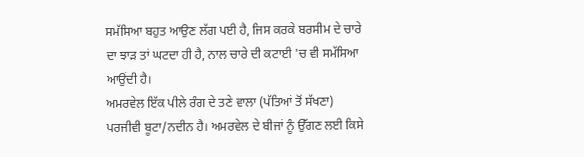ਸਮੱਸਿਆ ਬਹੁਤ ਆਉਣ ਲੱਗ ਪਈ ਹੈ, ਜਿਸ ਕਰਕੇ ਬਰਸੀਮ ਦੇ ਚਾਰੇ ਦਾ ਝਾੜ ਤਾਂ ਘਟਦਾ ਹੀ ਹੈ, ਨਾਲ ਚਾਰੇ ਦੀ ਕਟਾਈ 'ਚ ਵੀ ਸਮੱਸਿਆ ਆਉਂਦੀ ਹੈ।
ਅਮਰਵੇਲ ਇੱਕ ਪੀਲੇ ਰੰਗ ਦੇ ਤਣੇ ਵਾਲਾ (ਪੱਤਿਆਂ ਤੋਂ ਸੱਖਣਾ) ਪਰਜੀਵੀ ਬੂਟਾ/ਨਦੀਨ ਹੈ। ਅਮਰਵੇਲ ਦੇ ਬੀਜਾਂ ਨੂੰ ਉੱਗਣ ਲਈ ਕਿਸੇ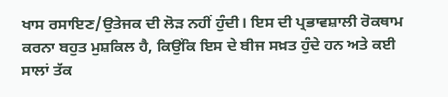ਖਾਸ ਰਸਾਇਣ/ਉਤੇਜਕ ਦੀ ਲੋੜ ਨਹੀਂ ਹੁੰਦੀ। ਇਸ ਦੀ ਪ੍ਰਭਾਵਸ਼ਾਲੀ ਰੋਕਥਾਮ ਕਰਨਾ ਬਹੁਤ ਮੁਸ਼ਕਿਲ ਹੈ, ਕਿਉਂਕਿ ਇਸ ਦੇ ਬੀਜ ਸਖ਼ਤ ਹੁੰਦੇ ਹਨ ਅਤੇ ਕਈ ਸਾਲਾਂ ਤੱਕ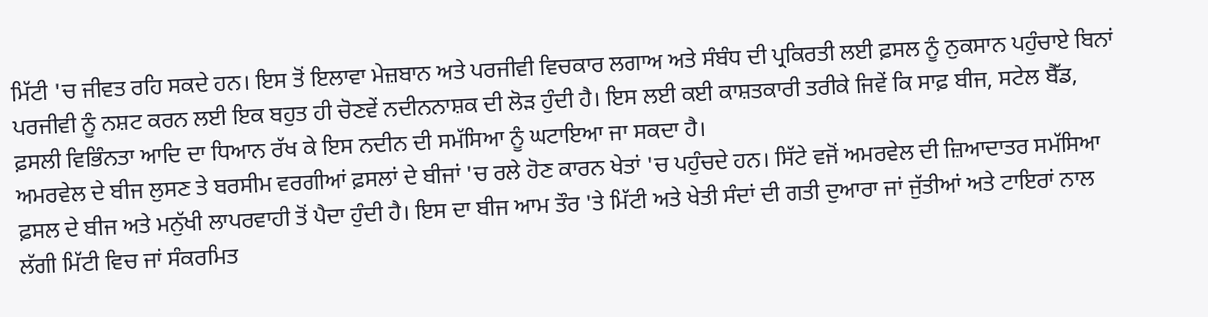ਮਿੱਟੀ 'ਚ ਜੀਵਤ ਰਹਿ ਸਕਦੇ ਹਨ। ਇਸ ਤੋਂ ਇਲਾਵਾ ਮੇਜ਼ਬਾਨ ਅਤੇ ਪਰਜੀਵੀ ਵਿਚਕਾਰ ਲਗਾਅ ਅਤੇ ਸੰਬੰਧ ਦੀ ਪ੍ਰਕਿਰਤੀ ਲਈ ਫ਼ਸਲ ਨੂੰ ਨੁਕਸਾਨ ਪਹੁੰਚਾਏ ਬਿਨਾਂ ਪਰਜੀਵੀ ਨੂੰ ਨਸ਼ਟ ਕਰਨ ਲਈ ਇਕ ਬਹੁਤ ਹੀ ਚੋਣਵੇਂ ਨਦੀਨਨਾਸ਼ਕ ਦੀ ਲੋੜ ਹੁੰਦੀ ਹੈ। ਇਸ ਲਈ ਕਈ ਕਾਸ਼ਤਕਾਰੀ ਤਰੀਕੇ ਜਿਵੇਂ ਕਿ ਸਾਫ਼ ਬੀਜ, ਸਟੇਲ ਬੈੱਡ, ਫ਼ਸਲੀ ਵਿਭਿੰਨਤਾ ਆਦਿ ਦਾ ਧਿਆਨ ਰੱਖ ਕੇ ਇਸ ਨਦੀਨ ਦੀ ਸਮੱਸਿਆ ਨੂੰ ਘਟਾਇਆ ਜਾ ਸਕਦਾ ਹੈ।
ਅਮਰਵੇਲ ਦੇ ਬੀਜ ਲੁਸਣ ਤੇ ਬਰਸੀਮ ਵਰਗੀਆਂ ਫ਼ਸਲਾਂ ਦੇ ਬੀਜਾਂ 'ਚ ਰਲੇ ਹੋਣ ਕਾਰਨ ਖੇਤਾਂ 'ਚ ਪਹੁੰਚਦੇ ਹਨ। ਸਿੱਟੇ ਵਜੋਂ ਅਮਰਵੇਲ ਦੀ ਜ਼ਿਆਦਾਤਰ ਸਮੱਸਿਆ ਫ਼ਸਲ ਦੇ ਬੀਜ ਅਤੇ ਮਨੁੱਖੀ ਲਾਪਰਵਾਹੀ ਤੋਂ ਪੈਦਾ ਹੁੰਦੀ ਹੈ। ਇਸ ਦਾ ਬੀਜ ਆਮ ਤੌਰ 'ਤੇ ਮਿੱਟੀ ਅਤੇ ਖੇਤੀ ਸੰਦਾਂ ਦੀ ਗਤੀ ਦੁਆਰਾ ਜਾਂ ਜੁੱਤੀਆਂ ਅਤੇ ਟਾਇਰਾਂ ਨਾਲ ਲੱਗੀ ਮਿੱਟੀ ਵਿਚ ਜਾਂ ਸੰਕਰਮਿਤ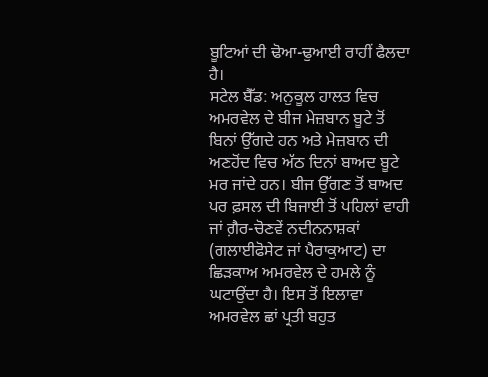ਬੂਟਿਆਂ ਦੀ ਢੋਆ-ਢੁਆਈ ਰਾਹੀਂ ਫੈਲਦਾ ਹੈ।
ਸਟੇਲ ਬੈੱਡ: ਅਨੁਕੂਲ ਹਾਲਤ ਵਿਚ ਅਮਰਵੇਲ ਦੇ ਬੀਜ ਮੇਜ਼ਬਾਨ ਬੂਟੇ ਤੋਂ ਬਿਨਾਂ ਉੱਗਦੇ ਹਨ ਅਤੇ ਮੇਜ਼ਬਾਨ ਦੀ ਅਣਹੋਂਦ ਵਿਚ ਅੱਠ ਦਿਨਾਂ ਬਾਅਦ ਬੂਟੇ ਮਰ ਜਾਂਦੇ ਹਨ। ਬੀਜ ਉੱਗਣ ਤੋਂ ਬਾਅਦ ਪਰ ਫ਼ਸਲ ਦੀ ਬਿਜਾਈ ਤੋਂ ਪਹਿਲਾਂ ਵਾਹੀ ਜਾਂ ਗ਼ੈਰ-ਚੋਣਵੇਂ ਨਦੀਨਨਾਸ਼ਕਾਂ (ਗਲਾਈਫੋਸੇਟ ਜਾਂ ਪੈਰਾਕੁਆਟ) ਦਾ ਛਿੜਕਾਅ ਅਮਰਵੇਲ ਦੇ ਹਮਲੇ ਨੂੰ ਘਟਾਉਂਦਾ ਹੈ। ਇਸ ਤੋਂ ਇਲਾਵਾ ਅਮਰਵੇਲ ਛਾਂ ਪ੍ਰਤੀ ਬਹੁਤ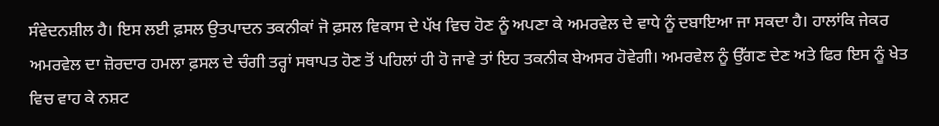ਸੰਵੇਦਨਸ਼ੀਲ ਹੈ। ਇਸ ਲਈ ਫ਼ਸਲ ਉਤਪਾਦਨ ਤਕਨੀਕਾਂ ਜੋ ਫ਼ਸਲ ਵਿਕਾਸ ਦੇ ਪੱਖ ਵਿਚ ਹੋਣ ਨੂੰ ਅਪਣਾ ਕੇ ਅਮਰਵੇਲ ਦੇ ਵਾਧੇ ਨੂੰ ਦਬਾਇਆ ਜਾ ਸਕਦਾ ਹੈ। ਹਾਲਾਂਕਿ ਜੇਕਰ ਅਮਰਵੇਲ ਦਾ ਜ਼ੋਰਦਾਰ ਹਮਲਾ ਫ਼ਸਲ ਦੇ ਚੰਗੀ ਤਰ੍ਹਾਂ ਸਥਾਪਤ ਹੋਣ ਤੋਂ ਪਹਿਲਾਂ ਹੀ ਹੋ ਜਾਵੇ ਤਾਂ ਇਹ ਤਕਨੀਕ ਬੇਅਸਰ ਹੋਵੇਗੀ। ਅਮਰਵੇਲ ਨੂੰ ਉੱਗਣ ਦੇਣ ਅਤੇ ਫਿਰ ਇਸ ਨੂੰ ਖੇਤ ਵਿਚ ਵਾਹ ਕੇ ਨਸ਼ਟ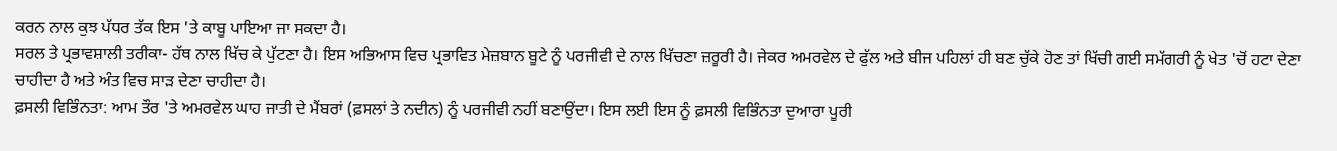ਕਰਨ ਨਾਲ ਕੁਝ ਪੱਧਰ ਤੱਕ ਇਸ 'ਤੇ ਕਾਬੂ ਪਾਇਆ ਜਾ ਸਕਦਾ ਹੈ।
ਸਰਲ ਤੇ ਪ੍ਰਭਾਵਸ਼ਾਲੀ ਤਰੀਕਾ- ਹੱਥ ਨਾਲ ਖਿੱਚ ਕੇ ਪੁੱਟਣਾ ਹੈ। ਇਸ ਅਭਿਆਸ ਵਿਚ ਪ੍ਰਭਾਵਿਤ ਮੇਜ਼ਬਾਨ ਬੂਟੇ ਨੂੰ ਪਰਜੀਵੀ ਦੇ ਨਾਲ ਖਿੱਚਣਾ ਜ਼ਰੂਰੀ ਹੈ। ਜੇਕਰ ਅਮਰਵੇਲ ਦੇ ਫੁੱਲ ਅਤੇ ਬੀਜ ਪਹਿਲਾਂ ਹੀ ਬਣ ਚੁੱਕੇ ਹੋਣ ਤਾਂ ਖਿੱਚੀ ਗਈ ਸਮੱਗਰੀ ਨੂੰ ਖੇਤ 'ਚੋਂ ਹਟਾ ਦੇਣਾ ਚਾਹੀਦਾ ਹੈ ਅਤੇ ਅੰਤ ਵਿਚ ਸਾੜ ਦੇਣਾ ਚਾਹੀਦਾ ਹੈ।
ਫ਼ਸਲੀ ਵਿਭਿੰਨਤਾ: ਆਮ ਤੌਰ 'ਤੇ ਅਮਰਵੇਲ ਘਾਹ ਜਾਤੀ ਦੇ ਮੈਂਬਰਾਂ (ਫ਼ਸਲਾਂ ਤੇ ਨਦੀਨ) ਨੂੰ ਪਰਜੀਵੀ ਨਹੀਂ ਬਣਾਉਂਦਾ। ਇਸ ਲਈ ਇਸ ਨੂੰ ਫ਼ਸਲੀ ਵਿਭਿੰਨਤਾ ਦੁਆਰਾ ਪੂਰੀ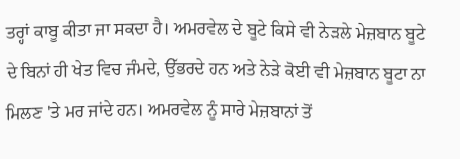ਤਰ੍ਹਾਂ ਕਾਬੂ ਕੀਤਾ ਜਾ ਸਕਦਾ ਹੈ। ਅਮਰਵੇਲ ਦੇ ਬੂਟੇ ਕਿਸੇ ਵੀ ਨੇੜਲੇ ਮੇਜ਼ਬਾਨ ਬੂਟੇ ਦੇ ਬਿਨਾਂ ਹੀ ਖੇਤ ਵਿਚ ਜੰਮਦੇ, ਉੱਭਰਦੇ ਹਨ ਅਤੇ ਨੇੜੇ ਕੋਈ ਵੀ ਮੇਜ਼ਬਾਨ ਬੂਟਾ ਨਾ ਮਿਲਣ 'ਤੇ ਮਰ ਜਾਂਦੇ ਹਨ। ਅਮਰਵੇਲ ਨੂੰ ਸਾਰੇ ਮੇਜ਼ਬਾਨਾਂ ਤੋਂ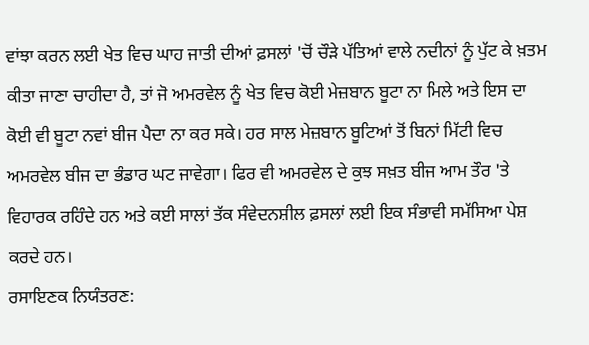ਵਾਂਝਾ ਕਰਨ ਲਈ ਖੇਤ ਵਿਚ ਘਾਹ ਜਾਤੀ ਦੀਆਂ ਫ਼ਸਲਾਂ 'ਚੋਂ ਚੌੜੇ ਪੱਤਿਆਂ ਵਾਲੇ ਨਦੀਨਾਂ ਨੂੰ ਪੁੱਟ ਕੇ ਖ਼ਤਮ ਕੀਤਾ ਜਾਣਾ ਚਾਹੀਦਾ ਹੈ, ਤਾਂ ਜੋ ਅਮਰਵੇਲ ਨੂੰ ਖੇਤ ਵਿਚ ਕੋਈ ਮੇਜ਼ਬਾਨ ਬੂਟਾ ਨਾ ਮਿਲੇ ਅਤੇ ਇਸ ਦਾ ਕੋਈ ਵੀ ਬੂਟਾ ਨਵਾਂ ਬੀਜ ਪੈਦਾ ਨਾ ਕਰ ਸਕੇ। ਹਰ ਸਾਲ ਮੇਜ਼ਬਾਨ ਬੂਟਿਆਂ ਤੋਂ ਬਿਨਾਂ ਮਿੱਟੀ ਵਿਚ ਅਮਰਵੇਲ ਬੀਜ ਦਾ ਭੰਡਾਰ ਘਟ ਜਾਵੇਗਾ। ਫਿਰ ਵੀ ਅਮਰਵੇਲ ਦੇ ਕੁਝ ਸਖ਼ਤ ਬੀਜ ਆਮ ਤੌਰ 'ਤੇ ਵਿਹਾਰਕ ਰਹਿੰਦੇ ਹਨ ਅਤੇ ਕਈ ਸਾਲਾਂ ਤੱਕ ਸੰਵੇਦਨਸ਼ੀਲ ਫ਼ਸਲਾਂ ਲਈ ਇਕ ਸੰਭਾਵੀ ਸਮੱਸਿਆ ਪੇਸ਼ ਕਰਦੇ ਹਨ।
ਰਸਾਇਣਕ ਨਿਯੰਤਰਣ: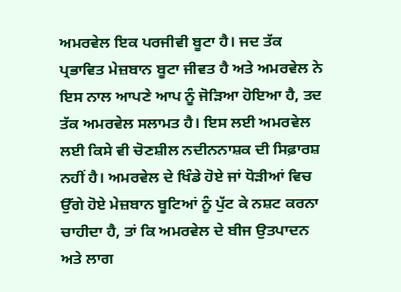ਅਮਰਵੇਲ ਇਕ ਪਰਜੀਵੀ ਬੂਟਾ ਹੈ। ਜਦ ਤੱਕ ਪ੍ਰਭਾਵਿਤ ਮੇਜ਼ਬਾਨ ਬੂਟਾ ਜੀਵਤ ਹੈ ਅਤੇ ਅਮਰਵੇਲ ਨੇ ਇਸ ਨਾਲ ਆਪਣੇ ਆਪ ਨੂੰ ਜੋੜਿਆ ਹੋਇਆ ਹੈ, ਤਦ ਤੱਕ ਅਮਰਵੇਲ ਸਲਾਮਤ ਹੈ। ਇਸ ਲਈ ਅਮਰਵੇਲ ਲਈ ਕਿਸੇ ਵੀ ਚੋਣਸ਼ੀਲ ਨਦੀਨਨਾਸ਼ਕ ਦੀ ਸਿਫ਼ਾਰਸ਼ ਨਹੀਂ ਹੈ। ਅਮਰਵੇਲ ਦੇ ਖਿੰਡੇ ਹੋਏ ਜਾਂ ਧੋੜੀਆਂ ਵਿਚ ਉੱਗੇ ਹੋਏ ਮੇਜ਼ਬਾਨ ਬੂਟਿਆਂ ਨੂੰ ਪੁੱਟ ਕੇ ਨਸ਼ਟ ਕਰਨਾ ਚਾਹੀਦਾ ਹੈ, ਤਾਂ ਕਿ ਅਮਰਵੇਲ ਦੇ ਬੀਜ ਉਤਪਾਦਨ ਅਤੇ ਲਾਗ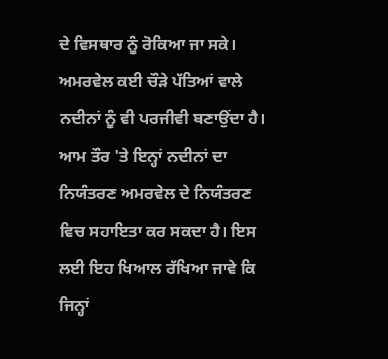ਦੇ ਵਿਸਥਾਰ ਨੂੰ ਰੋਕਿਆ ਜਾ ਸਕੇ। ਅਮਰਵੇਲ ਕਈ ਚੌੜੇ ਪੱਤਿਆਂ ਵਾਲੇ ਨਦੀਨਾਂ ਨੂੰ ਵੀ ਪਰਜੀਵੀ ਬਣਾਉਂਦਾ ਹੈ। ਆਮ ਤੌਰ 'ਤੇ ਇਨ੍ਹਾਂ ਨਦੀਨਾਂ ਦਾ ਨਿਯੰਤਰਣ ਅਮਰਵੇਲ ਦੇ ਨਿਯੰਤਰਣ ਵਿਚ ਸਹਾਇਤਾ ਕਰ ਸਕਦਾ ਹੈ। ਇਸ ਲਈ ਇਹ ਖਿਆਲ ਰੱਖਿਆ ਜਾਵੇ ਕਿ ਜਿਨ੍ਹਾਂ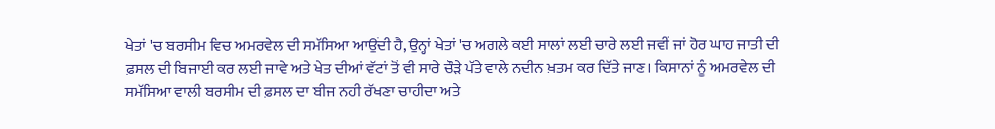ਖੇਤਾਂ 'ਚ ਬਰਸੀਮ ਵਿਚ ਅਮਰਵੇਲ ਦੀ ਸਮੱਸਿਆ ਆਉਂਦੀ ਹੈ, ਉਨ੍ਹਾਂ ਖੇਤਾਂ 'ਚ ਅਗਲੇ ਕਈ ਸਾਲਾਂ ਲਈ ਚਾਰੇ ਲਈ ਜਵੀਂ ਜਾਂ ਹੋਰ ਘਾਹ ਜਾਤੀ ਦੀ ਫ਼ਸਲ ਦੀ ਬਿਜਾਈ ਕਰ ਲਈ ਜਾਵੇ ਅਤੇ ਖੇਤ ਦੀਆਂ ਵੱਟਾਂ ਤੋਂ ਵੀ ਸਾਰੇ ਚੌੜੇ ਪੱਤੇ ਵਾਲੇ ਨਦੀਨ ਖ਼ਤਮ ਕਰ ਦਿੱਤੇ ਜਾਣ। ਕਿਸਾਨਾਂ ਨੂੰ ਅਮਰਵੇਲ ਦੀ ਸਮੱਸਿਆ ਵਾਲੀ ਬਰਸੀਮ ਦੀ ਫ਼ਸਲ ਦਾ ਬੀਜ ਨਹੀ ਰੱਖਣਾ ਚਾਹੀਦਾ ਅਤੇ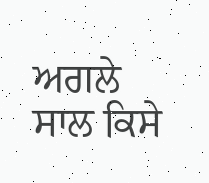ਅਗਲੇ ਸਾਲ ਕਿਸੇ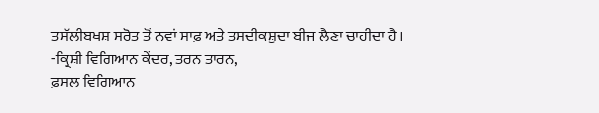ਤਸੱਲੀਬਖਸ਼ ਸਰੋਤ ਤੋਂ ਨਵਾਂ ਸਾਫ਼ ਅਤੇ ਤਸਦੀਕਸ਼ੁਦਾ ਬੀਜ ਲੈਣਾ ਚਾਹੀਦਾ ਹੈ।
-ਕ੍ਰਿਸ਼ੀ ਵਿਗਿਆਨ ਕੇਂਦਰ, ਤਰਨ ਤਾਰਨ,
ਫ਼ਸਲ ਵਿਗਿਆਨ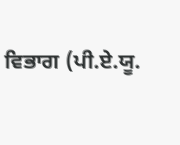ਵਿਭਾਗ (ਪੀ.ਏ.ਯੂ.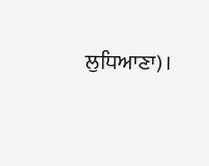ਲੁਧਿਆਣਾ)।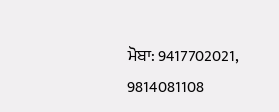ਮੋਬਾ: 9417702021, 9814081108